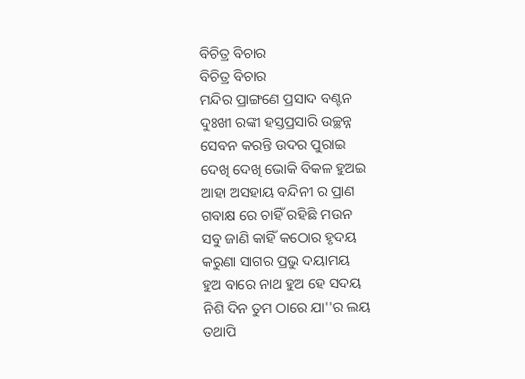ବିଚିତ୍ର ବିଚାର
ବିଚିତ୍ର ବିଚାର
ମନ୍ଦିର ପ୍ରାଙ୍ଗଣେ ପ୍ରସାଦ ବଣ୍ଟନ
ଦୁଃଖୀ ରଙ୍କୀ ହସ୍ତପ୍ରସାରି ଉଚ୍ଛନ୍ନ
ସେବନ କରନ୍ତି ଉଦର ପୁରାଇ
ଦେଖି ଦେଖି ଭୋକି ବିକଳ ହୁଅଇ
ଆହା ଅସହାୟ ବନ୍ଦିନୀ ର ପ୍ରାଣ
ଗବାକ୍ଷ ରେ ଚାହିଁ ରହିଛି ମଉନ
ସବୁ ଜାଣି କାହିଁ କଠୋର ହୃଦୟ
କରୁଣା ସାଗର ପ୍ରଭୁ ଦୟାମୟ
ହୁଅ ବାରେ ନାଥ ହୁଅ ହେ ସଦୟ
ନିଶି ଦିନ ତୁମ ଠାରେ ଯା''ର ଲୟ
ତଥାପି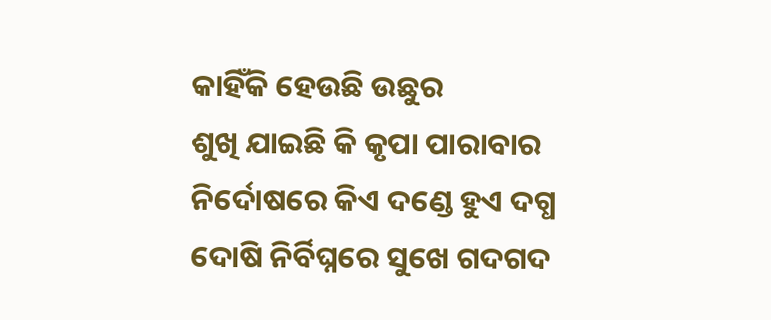କାହିଁକି ହେଉଛି ଉଛୁର
ଶୁଖି ଯାଇଛି କି କୃପା ପାରାବାର
ନିର୍ଦୋଷରେ କିଏ ଦଣ୍ଡେ ହୁଏ ଦଗ୍ଧ
ଦୋଷି ନିର୍ବିଘ୍ନରେ ସୁଖେ ଗଦଗଦ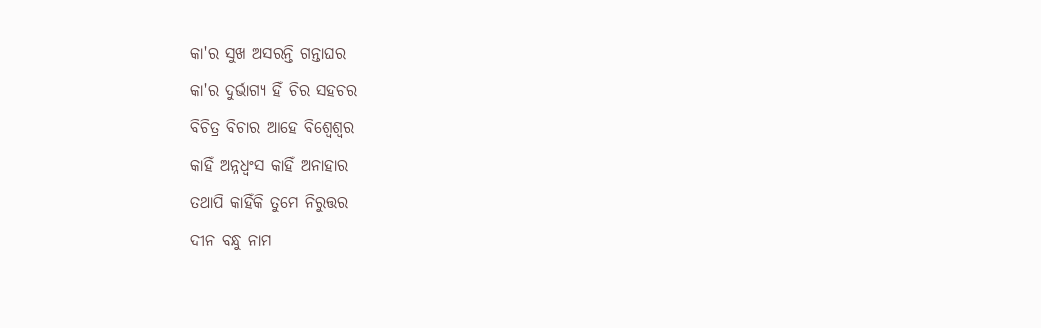କା'ର ସୁଖ ଅସରନ୍ତି ଗନ୍ତାଘର
କା'ର ଦୁର୍ଭାଗ୍ୟ ହିଁ ଚିର ସହଚର
ବିଚିତ୍ର ବିଚାର ଆହେ ବିଶ୍ଵେଶ୍ଵର
କାହିଁ ଅନ୍ନଧ୍ୱଂସ କାହିଁ ଅନାହାର
ତଥାପି କାହିଁକି ତୁମେ ନିରୁତ୍ତର
ଦୀନ ବନ୍ଧୁ ନାମ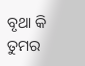ବୃଥା କି ତୁମର